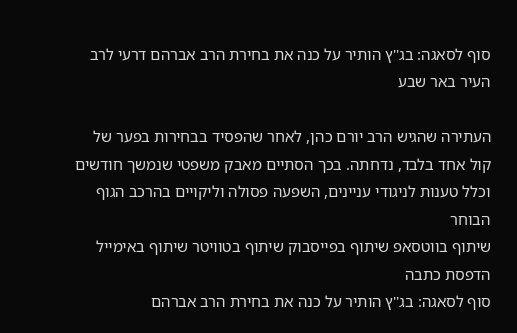סוף לסאגה: בג''ץ הותיר על כנה את בחירת הרב אברהם דרעי לרב העיר באר שבע

העתירה שהגיש הרב יורם כהן, לאחר שהפסיד בבחירות בפער של קול אחד בלבד, נדחתה. בכך הסתיים מאבק משפטי שנמשך חודשים וכלל טענות לניגודי עניינים, השפעה פסולה וליקויים בהרכב הגוף הבוחר
שיתוף בווטסאפ שיתוף בפייסבוק שיתוף בטוויטר שיתוף באימייל הדפסת כתבה
סוף לסאגה: בג''ץ הותיר על כנה את בחירת הרב אברהם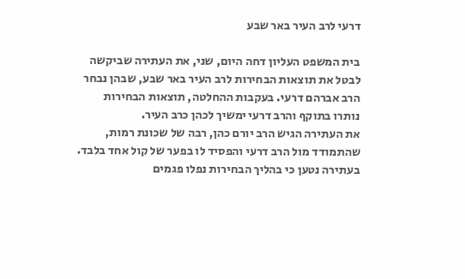דרעי לרב העיר באר שבע

בית המשפט העליון דחה היום, שני, את העתירה שביקשה לבטל את תוצאות הבחירות לרב העיר באר שבע, שבהן נבחר הרב אברהם דרעי. בעקבות ההחלטה, תוצאות הבחירות נותרו בתוקף והרב דרעי ימשיך לכהן כרב העיר.
את העתירה הגיש הרב יורם כהן, רבה של שכונת רמות, שהתמודד מול הרב דרעי והפסיד לו בפער של קול אחד בלבד. בעתירה נטען כי בהליך הבחירות נפלו פגמים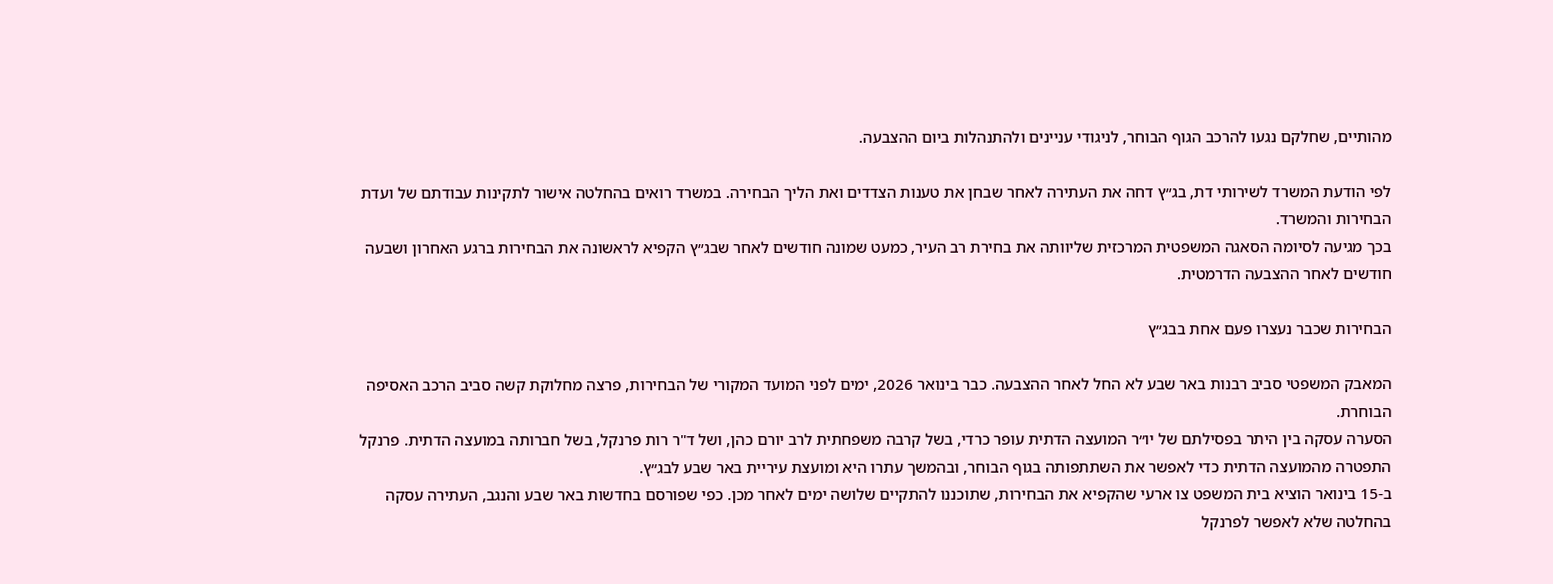מהותיים, שחלקם נגעו להרכב הגוף הבוחר, לניגודי עניינים ולהתנהלות ביום ההצבעה.

לפי הודעת המשרד לשירותי דת, בג״ץ דחה את העתירה לאחר שבחן את טענות הצדדים ואת הליך הבחירה. במשרד רואים בהחלטה אישור לתקינות עבודתם של ועדת הבחירות והמשרד.
בכך מגיעה לסיומה הסאגה המשפטית המרכזית שליוותה את בחירת רב העיר, כמעט שמונה חודשים לאחר שבג״ץ הקפיא לראשונה את הבחירות ברגע האחרון ושבעה חודשים לאחר ההצבעה הדרמטית.

הבחירות שכבר נעצרו פעם אחת בבג״ץ

המאבק המשפטי סביב רבנות באר שבע לא החל לאחר ההצבעה. כבר בינואר 2026, ימים לפני המועד המקורי של הבחירות, פרצה מחלוקת קשה סביב הרכב האסיפה הבוחרת.
הסערה עסקה בין היתר בפסילתם של יו״ר המועצה הדתית עופר כרדי, בשל קרבה משפחתית לרב יורם כהן, ושל ד"ר רות פרנקל, בשל חברותה במועצה הדתית. פרנקל התפטרה מהמועצה הדתית כדי לאפשר את השתתפותה בגוף הבוחר, ובהמשך עתרו היא ומועצת עיריית באר שבע לבג״ץ.
ב-15 בינואר הוציא בית המשפט צו ארעי שהקפיא את הבחירות, שתוכננו להתקיים שלושה ימים לאחר מכן. כפי שפורסם בחדשות באר שבע והנגב, העתירה עסקה בהחלטה שלא לאפשר לפרנקל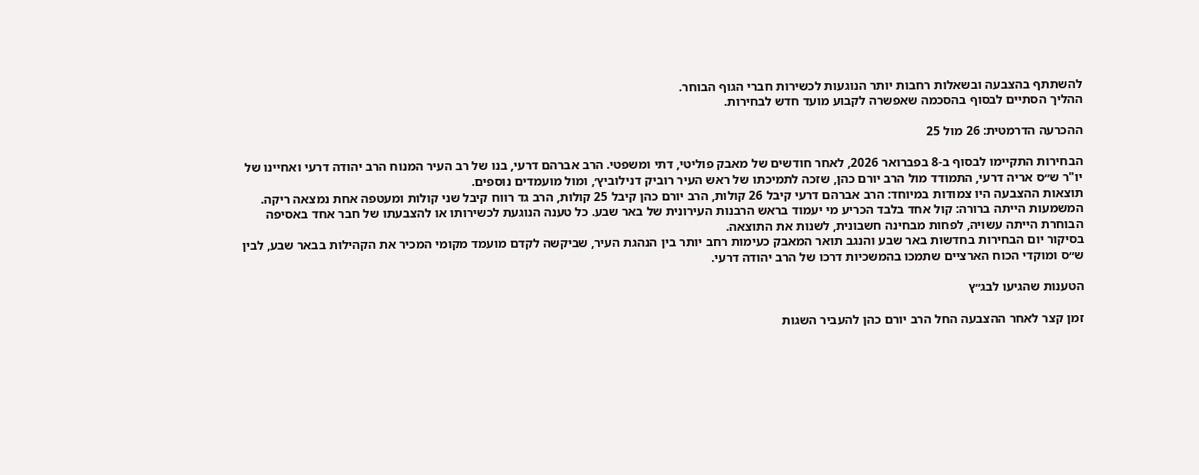להשתתף בהצבעה ובשאלות רחבות יותר הנוגעות לכשירות חברי הגוף הבוחר.
ההליך הסתיים לבסוף בהסכמה שאפשרה לקבוע מועד חדש לבחירות.

ההכרעה הדרמטית: 26 מול 25

הבחירות התקיימו לבסוף ב-8 בפברואר 2026, לאחר חודשים של מאבק פוליטי, דתי ומשפטי. הרב אברהם דרעי, בנו של רב העיר המנוח הרב יהודה דרעי ואחיינו של יו"ר ש״ס אריה דרעי, התמודד מול הרב יורם כהן, שזכה לתמיכתו של ראש העיר רוביק דנילוביץ׳, ומול מועמדים נוספים.
תוצאות ההצבעה היו צמודות במיוחד: הרב אברהם דרעי קיבל 26 קולות, הרב יורם כהן קיבל 25 קולות, הרב גד רווח קיבל שני קולות ומעטפה אחת נמצאה ריקה.
המשמעות הייתה ברורה: קול אחד בלבד הכריע מי יעמוד בראש הרבנות העירונית של באר שבע. כל טענה הנוגעת לכשירותו או להצבעתו של חבר אחד באסיפה הבוחרת הייתה עשויה, לפחות מבחינה חשבונית, לשנות את התוצאה.
בסיקור יום הבחירות בחדשות באר שבע והנגב תואר המאבק כעימות רחב יותר בין הנהגת העיר, שביקשה לקדם מועמד מקומי המכיר את הקהילות בבאר שבע, לבין ש״ס ומוקדי הכוח הארציים שתמכו בהמשכיות דרכו של הרב יהודה דרעי.

הטענות שהגיעו לבג״ץ

זמן קצר לאחר ההצבעה החל הרב יורם כהן להעביר השגות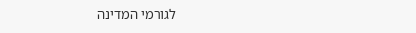לגורמי המדינה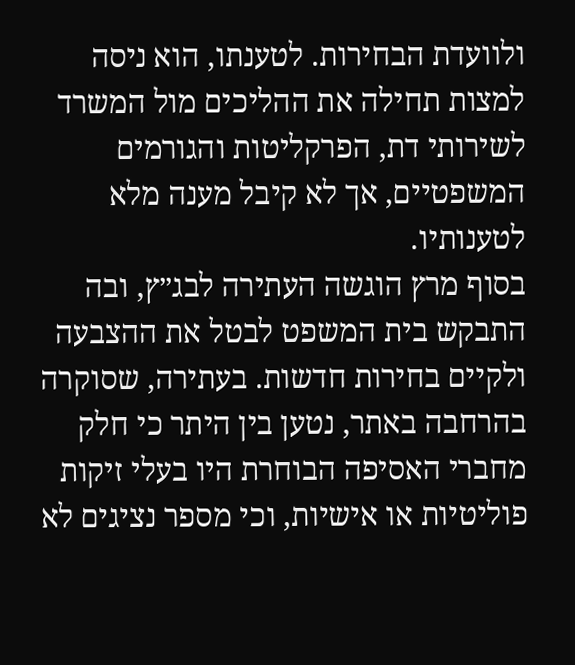ולוועדת הבחירות. לטענתו, הוא ניסה למצות תחילה את ההליכים מול המשרד לשירותי דת, הפרקליטות והגורמים המשפטיים, אך לא קיבל מענה מלא לטענותיו.
בסוף מרץ הוגשה העתירה לבג״ץ, ובה התבקש בית המשפט לבטל את ההצבעה ולקיים בחירות חדשות. בעתירה, שסוקרה בהרחבה באתר, נטען בין היתר כי חלק מחברי האסיפה הבוחרת היו בעלי זיקות פוליטיות או אישיות, וכי מספר נציגים לא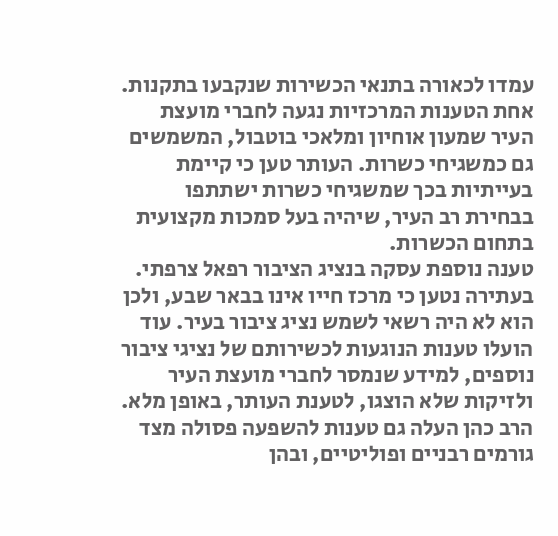עמדו לכאורה בתנאי הכשירות שנקבעו בתקנות.
אחת הטענות המרכזיות נגעה לחברי מועצת העיר שמעון אוחיון ומלאכי בוטבול, המשמשים גם כמשגיחי כשרות. העותר טען כי קיימת בעייתיות בכך שמשגיחי כשרות ישתתפו בבחירת רב העיר, שיהיה בעל סמכות מקצועית בתחום הכשרות.
טענה נוספת עסקה בנציג הציבור רפאל צרפתי. בעתירה נטען כי מרכז חייו אינו בבאר שבע, ולכן הוא לא היה רשאי לשמש נציג ציבור בעיר. עוד הועלו טענות הנוגעות לכשירותם של נציגי ציבור נוספים, למידע שנמסר לחברי מועצת העיר ולזיקות שלא הוצגו, לטענת העותר, באופן מלא.
הרב כהן העלה גם טענות להשפעה פסולה מצד גורמים רבניים ופוליטיים, ובהן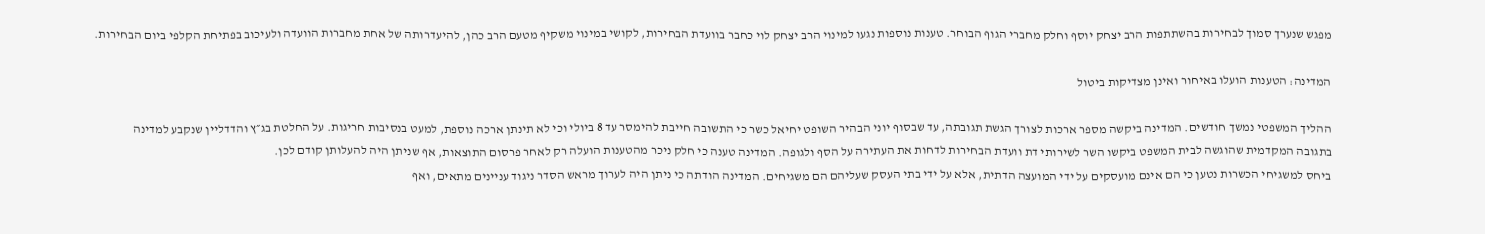מפגש שנערך סמוך לבחירות בהשתתפות הרב יצחק יוסף וחלק מחברי הגוף הבוחר. טענות נוספות נגעו למינוי הרב יצחק לוי כחבר בוועדת הבחירות, לקושי במינוי משקיף מטעם הרב כהן, להיעדרותה של אחת מחברות הוועדה ולעיכוב בפתיחת הקלפי ביום הבחירות.

המדינה: הטענות הועלו באיחור ואינן מצדיקות ביטול

ההליך המשפטי נמשך חודשים. המדינה ביקשה מספר ארכות לצורך הגשת תגובתה, עד שבסוף יוני הבהיר השופט יחיאל כשר כי התשובה חייבת להימסר עד 8 ביולי וכי לא תינתן ארכה נוספת, למעט בנסיבות חריגות. על החלטת בג״ץ והדדליין שנקבע למדינה
בתגובה המקדמית שהוגשה לבית המשפט ביקשו השר לשירותי דת וועדת הבחירות לדחות את העתירה על הסף ולגופה. המדינה טענה כי חלק ניכר מהטענות הועלה רק לאחר פרסום התוצאות, אף שניתן היה להעלותן קודם לכן.
ביחס למשגיחי הכשרות נטען כי הם אינם מועסקים על ידי המועצה הדתית, אלא על ידי בתי העסק שעליהם הם משגיחים. המדינה הודתה כי ניתן היה לערוך מראש הסדר ניגוד עניינים מתאים, ואף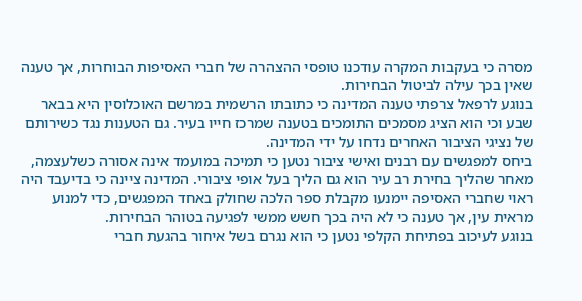מסרה כי בעקבות המקרה עודכנו טופסי ההצהרה של חברי האסיפות הבוחרות, אך טענה שאין בכך עילה לביטול הבחירות.
בנוגע לרפאל צרפתי טענה המדינה כי כתובתו הרשמית במרשם האוכלוסין היא בבאר שבע וכי הוא הציג מסמכים התומכים בטענה שמרכז חייו בעיר. גם הטענות נגד כשירותם של נציגי הציבור האחרים נדחו על ידי המדינה.
ביחס למפגשים עם רבנים ואישי ציבור נטען כי תמיכה במועמד אינה אסורה כשלעצמה, מאחר שהליך בחירת רב עיר הוא גם הליך בעל אופי ציבורי. המדינה ציינה כי בדיעבד היה ראוי שחברי האסיפה יימנעו מקבלת ספר הלכה שחולק באחד המפגשים, כדי למנוע מראית עין, אך טענה כי לא היה בכך חשש ממשי לפגיעה בטוהר הבחירות.
בנוגע לעיכוב בפתיחת הקלפי נטען כי הוא נגרם בשל איחור בהגעת חברי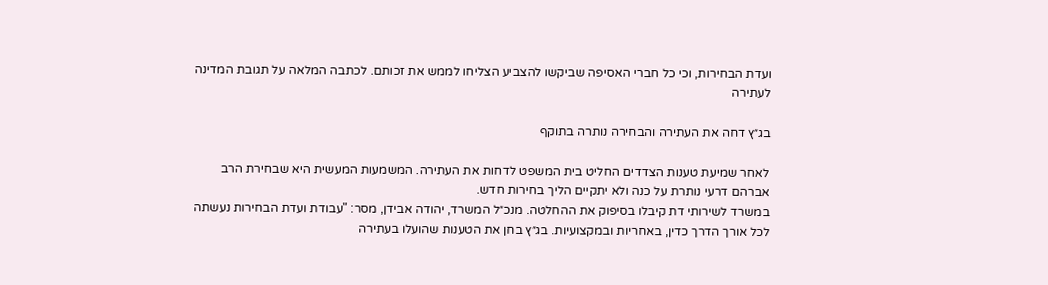ועדת הבחירות, וכי כל חברי האסיפה שביקשו להצביע הצליחו לממש את זכותם. לכתבה המלאה על תגובת המדינה לעתירה

בג״ץ דחה את העתירה והבחירה נותרה בתוקף

לאחר שמיעת טענות הצדדים החליט בית המשפט לדחות את העתירה. המשמעות המעשית היא שבחירת הרב אברהם דרעי נותרת על כנה ולא יתקיים הליך בחירות חדש.
במשרד לשירותי דת קיבלו בסיפוק את ההחלטה. מנכ״ל המשרד, יהודה אבידן, מסר: "עבודת ועדת הבחירות נעשתה לכל אורך הדרך כדין, באחריות ובמקצועיות. בג״ץ בחן את הטענות שהועלו בעתירה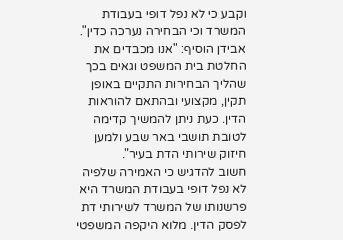וקבע כי לא נפל דופי בעבודת המשרד וכי הבחירה נערכה כדין".
אבידן הוסיף: "אנו מכבדים את החלטת בית המשפט וגאים בכך שהליך הבחירות התקיים באופן תקין, מקצועי ובהתאם להוראות הדין. כעת ניתן להמשיך קדימה לטובת תושבי באר שבע ולמען חיזוק שירותי הדת בעיר".
חשוב להדגיש כי האמירה שלפיה לא נפל דופי בעבודת המשרד היא פרשנותו של המשרד לשירותי דת לפסק הדין. מלוא היקפה המשפטי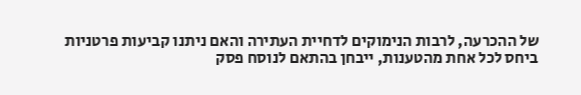של ההכרעה, לרבות הנימוקים לדחיית העתירה והאם ניתנו קביעות פרטניות ביחס לכל אחת מהטענות, ייבחן בהתאם לנוסח פסק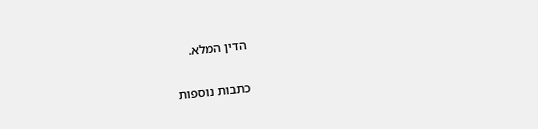הדין המלא.

כתבות נוספות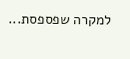למקרה שפספסת...